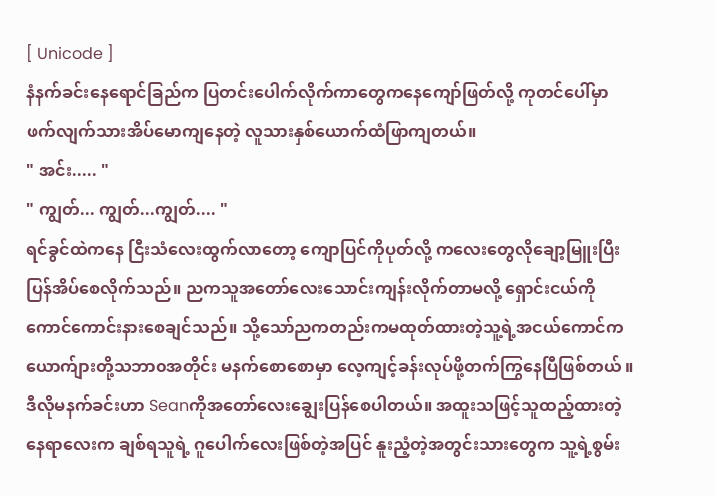[ Unicode ]
နံနက်ခင်းနေရောင်ခြည်က ပြတင်းပေါက်လိုက်ကာတွေကနေကျော်ဖြတ်လို့ ကုတင်ပေါ်မှာ ဖက်လျက်သားအိပ်မောကျနေတဲ့ လူသားနှစ်ယောက်ထံဖြာကျတယ်။
" အင်း..... "
" ကျွတ်... ကျွတ်...ကျွတ်.... "
ရင်ခွင်ထဲကနေ ငြီးသံလေးထွက်လာတော့ ကျောပြင်ကိုပုတ်လို့ ကလေးတွေလိုချော့မြူးပြီးပြန်အိပ်စေလိုက်သည်။ ညကသူအတော်လေးသောင်းကျန်းလိုက်တာမလို့ ရှောင်းငယ်ကိုကောင်ကောင်းနားစေချင်သည်။ သို့သော်ညကတည်းကမထုတ်ထားတဲ့သူ့ရဲ့အငယ်ကောင်က ယောက်ျားတို့သဘာ၀အတိုင်း မနက်စောစောမှာ လေ့ကျင့်ခန်းလုပ်ဖို့တက်ကြွနေပြီဖြစ်တယ် ။ ဒီလိုမနက်ခင်းဟာ Seanကိုအတော်လေးချွေးပြန်စေပါတယ်။ အထူးသဖြင့်သူထည့်ထားတဲ့နေရာလေးက ချစ်ရသူရဲ့ ဂူပေါက်လေးဖြစ်တဲ့အပြင် နူးညံ့တဲ့အတွင်းသားတွေက သူ့ရဲ့စွမ်း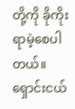တို့ကို ခိုကိုးရာမဲ့စေပါတယ်။
ရှောင်းငယ်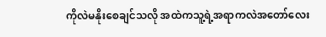ကိုလဲမနိုးစေချင်သလို အထဲကသူ့ရဲ့အရာကလဲအတော်လေး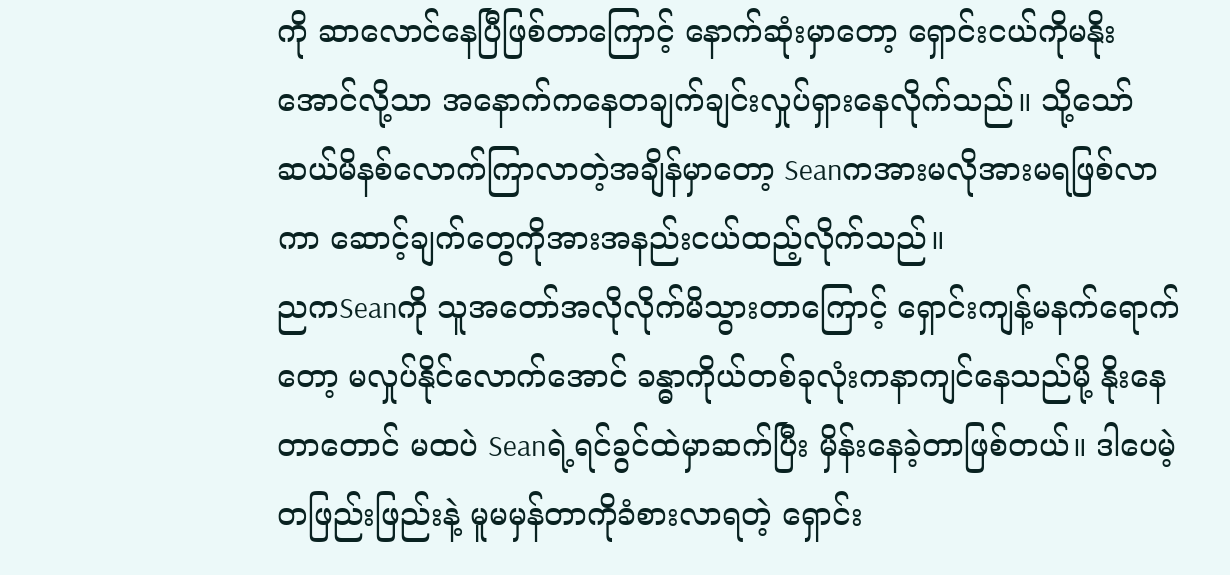ကို ဆာလောင်နေပြီဖြစ်တာကြောင့် နောက်ဆုံးမှာတော့ ရှောင်းငယ်ကိုမနိုးအောင်လို့သာ အနောက်ကနေတချက်ချင်းလှုပ်ရှားနေလိုက်သည်။ သို့သော် ဆယ်မိနစ်လောက်ကြာလာတဲ့အချိန်မှာတော့ Seanကအားမလိုအားမရဖြစ်လာကာ ဆောင့်ချက်တွေကိုအားအနည်းငယ်ထည့်လိုက်သည်။
ညကSeanကို သူအတော်အလိုလိုက်မိသွားတာကြောင့် ရှောင်းကျန့်မနက်ရောက်တော့ မလှုပ်နိုင်လောက်အောင် ခန္ဓာကိုယ်တစ်ခုလုံးကနာကျင်နေသည်မို့ နိုးနေတာတောင် မထပဲ Seanရဲ့ရင်ခွင်ထဲမှာဆက်ပြီး မှိန်းနေခဲ့တာဖြစ်တယ်။ ဒါပေမဲ့ တဖြည်းဖြည်းနဲ့ မူမမှန်တာကိုခံစားလာရတဲ့ ရှောင်း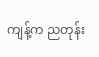ကျန့်က ညတုန်း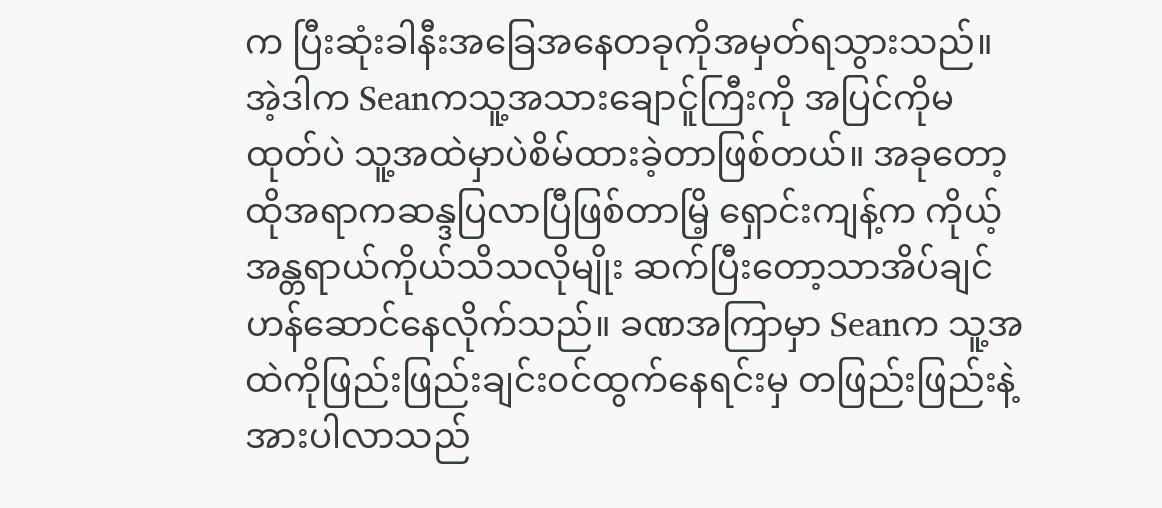က ပြီးဆုံးခါနီးအခြေအနေတခုကိုအမှတ်ရသွားသည်။
အဲ့ဒါက Seanကသူ့အသားချောင်ူကြီးကို အပြင်ကိုမထုတ်ပဲ သူ့အထဲမှာပဲစိမ်ထားခဲ့တာဖြစ်တယ်။ အခုတော့ထိုအရာကဆန္ဒပြလာပြီဖြစ်တာမြိ့ ရှောင်းကျန့်က ကိုယ့်အန္တရာယ်ကိုယ်သိသလိုမျိုး ဆက်ပြီးတော့သာအိပ်ချင်ဟန်ဆောင်နေလိုက်သည်။ ခဏအကြာမှာ Seanက သူ့အထဲကိုဖြည်းဖြည်းချင်း၀င်ထွက်နေရင်းမှ တဖြည်းဖြည်းနဲ့အားပါလာသည်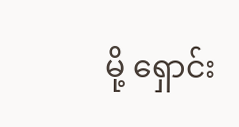မို့ ရှောင်း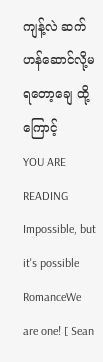ကျန့်လဲ ဆက်ဟန်ဆောင်လို့မရတော့ချေ ထို့ကြောင့်
YOU ARE READING
Impossible, but it's possible
RomanceWe are one! [ Sean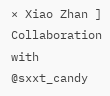× Xiao Zhan ] Collaboration with @sxxt_candy